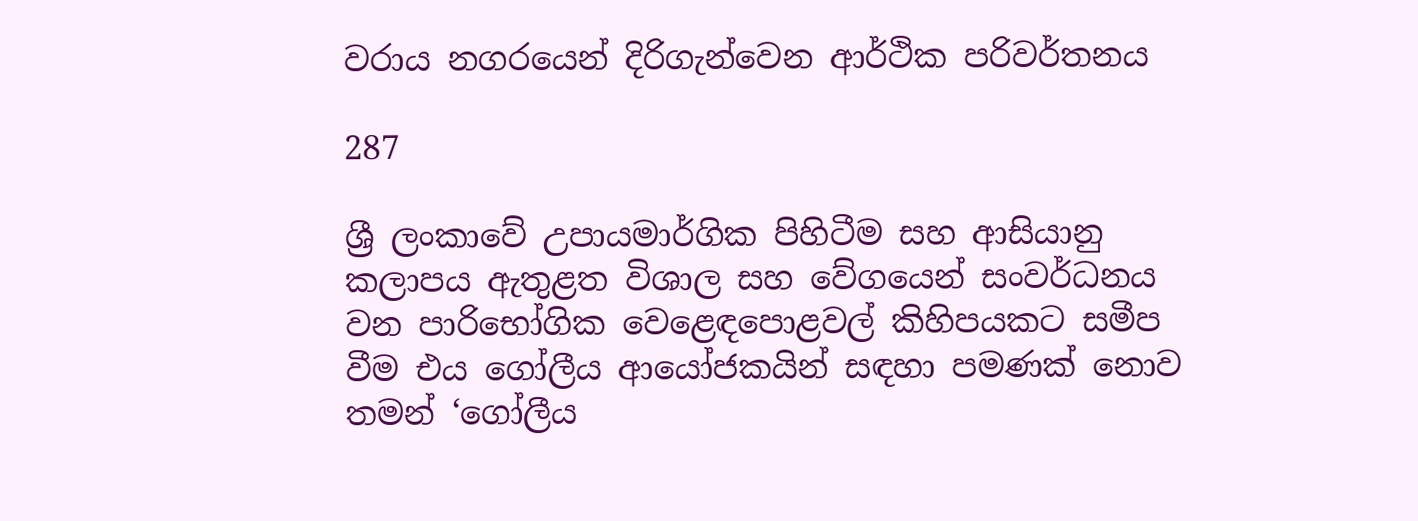වරාය නගරයෙන් දිරිගැන්වෙන ආර්ථික පරිවර්තනය

287

ශ්‍රී ලංකාවේ උපායමාර්ගික පිහිටීම සහ ආසියානු කලාපය ඇතුළත විශාල සහ වේගයෙන් සංවර්ධනය වන පාරිභෝගික වෙළෙඳපොළවල් කිහිපයකට සමීප වීම එය ගෝලීය ආයෝජකයින් සඳහා පමණක් නොව තමන් ‘ගෝලීය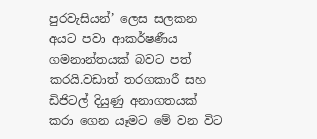පුරවැසියන්’ ලෙස සලකන අයට පවා ආකර්ෂණීය ගමනාන්තයක් බවට පත් කරයි.වඩාත් තරගකාරී සහ ඩිජිටල් දියුණු අනාගතයක් කරා ගෙන යෑමට මේ වන විට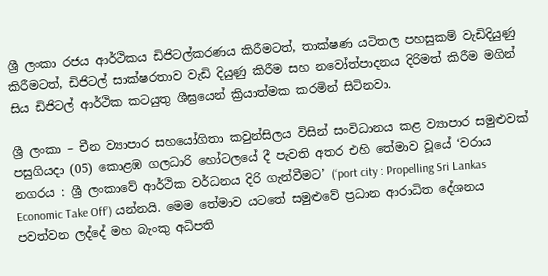ශ්‍රී ලංකා රජය ආර්ථිකය ඩිජිටල්කරණය කිරීමටත්, තාක්ෂණ යටිතල පහසුකම් වැඩිදියුණු කිරීමටත්, ඩිජිටල් සාක්ෂරතාව වැඩි දියුණු කිරීම සහ නවෝත්පාදනය දිරිමත් කිරීම මගින් සිය ඩිජිටල් ආර්ථික කටයුතු ශීඝ්‍රයෙන් ක්‍රියාත්මක කරමින් සිටිනවා.

ශ්‍රී ලංකා – චීන ව්‍යාපාර සහයෝගිතා කවුන්සිලය විසින් සංවිධානය කළ ව්‍යාපාර සමුළුවක් පසුගියදා (05) කොළඹ ගලධාරි හෝටලයේ දී පැවති අතර එහි තේමාව වූයේ ‘වරාය නගරය : ශ්‍රී ලංකාවේ ආර්ථික වර්ධනය දිරි ගැන්වීමට’ (‘port city : Propelling Sri Lankas Economic Take Off’) යන්නයි. මෙම තේමාව යටතේ සමුළුවේ ප්‍රධාන ආරාධිත දේශනය පවත්වන ලද්දේ මහ බැංකු අධිපති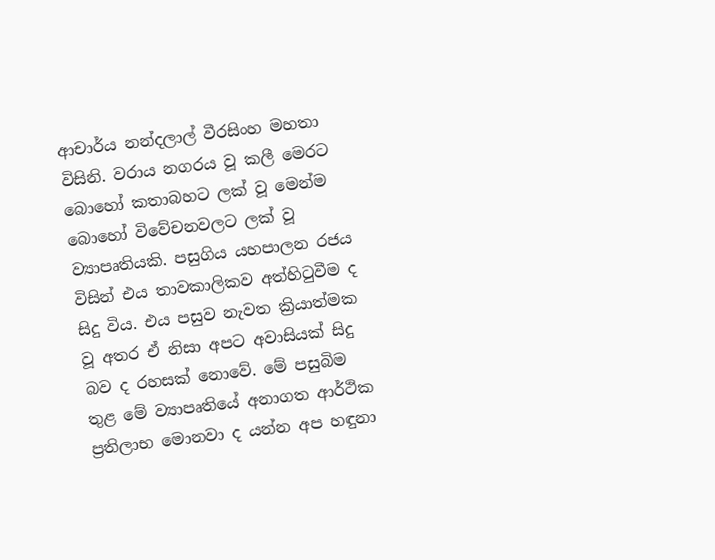ආචාර්ය නන්දලාල් වීරසිංහ මහතා විසිනි. වරාය නගරය වූ කලී මෙරට බොහෝ කතාබහට ලක් වූ මෙන්ම බොහෝ විවේචනවලට ලක් වූ ව්‍යාපෘතියකි. පසුගිය යහපාලන රජය විසින් එය තාවකාලිකව අත්හිටුවීම ද සිදු විය. එය පසුව නැවත ක්‍රියාත්මක වූ අතර ඒ නිසා අපට අවාසියක් සිදු බව ද රහසක් නොවේ. මේ පසුබිම තුළ මේ ව්‍යාපෘතියේ අනාගත ආර්ථික ප්‍රතිලාභ මොනවා ද යන්න අප හඳුනා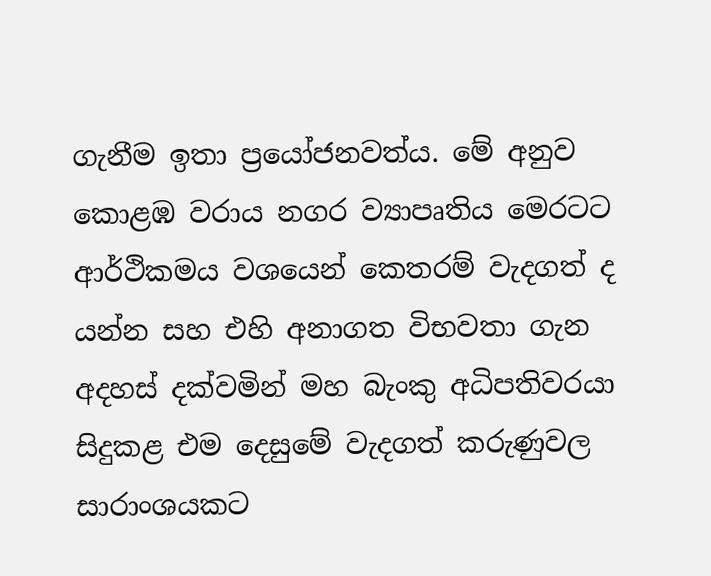ගැනීම ඉතා ප්‍රයෝජනවත්ය. මේ අනුව කොළඹ වරාය නගර ව්‍යාපෘතිය මෙරටට ආර්ථිකමය වශයෙන් කෙතරම් වැදගත් ද යන්න සහ එහි අනාගත විභවතා ගැන අදහස් දක්වමින් මහ බැංකු අධිපතිවරයා සිදුකළ එම දෙසුමේ වැදගත් කරුණුවල සාරාංශයකට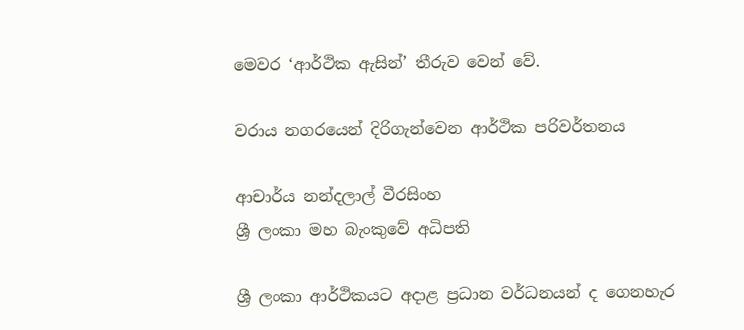මෙවර ‘ආර්ථික ඇසින්’ තීරුව වෙන් වේ.

වරාය නගරයෙන් දිරිගැන්වෙන ආර්ථික පරිවර්තනය

ආචාර්ය නන්දලාල් වීරසිංහ
ශ්‍රී ලංකා මහ බැංකුවේ අධිපති

ශ්‍රී ලංකා ආර්ථිකයට අදාළ ප්‍රධාන වර්ධනයන් ද ගෙනහැර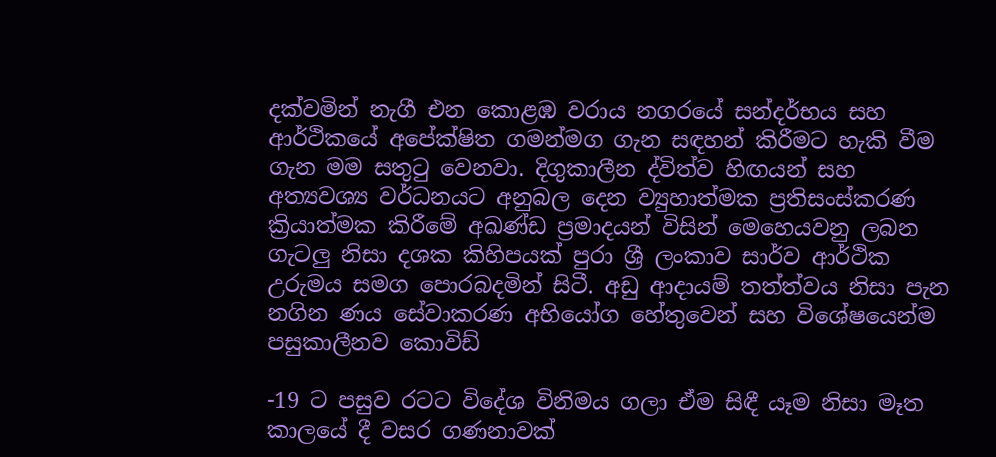දක්වමින් නැගී එන කොළඹ වරාය නගරයේ සන්දර්භය සහ ආර්ථිකයේ අපේක්ෂිත ගමන්මග ගැන සඳහන් කිරීමට හැකි වීම ගැන මම සතුටු වෙනවා. දිගුකාලීන ද්විත්ව හිඟයන් සහ අත්‍යවශ්‍ය වර්ධනයට අනුබල දෙන ව්‍යුහාත්මක ප්‍රතිසංස්කරණ ක්‍රියාත්මක කිරීමේ අඛණ්ඩ ප්‍රමාදයන් විසින් මෙහෙයවනු ලබන ගැටලු නිසා දශක කිහිපයක් පුරා ශ්‍රී ලංකාව සාර්ව ආර්ථික උරුමය සමග පොරබදමින් සිටී. අඩු ආදායම් තත්ත්වය නිසා පැන නගින ණය සේවාකරණ අභියෝග හේතුවෙන් සහ විශේෂයෙන්ම පසුකාලීනව කොවිඩ්

-19 ට පසුව රටට විදේශ විනිමය ගලා ඒම සිඳී යෑම නිසා මෑත කාලයේ දී වසර ගණනාවක්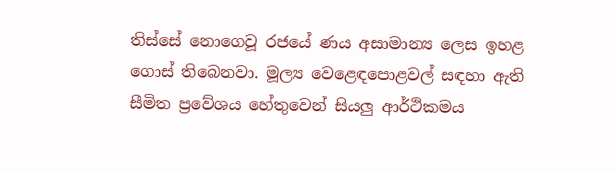තිස්සේ නොගෙවූ රජයේ ණය අසාමාන්‍ය ලෙස ඉහළ ගොස් තිබෙනවා. මූල්‍ය වෙළෙඳපොළවල් සඳහා ඇති සීමිත ප්‍රවේශය හේතුවෙන් සියලු ආර්ථිකමය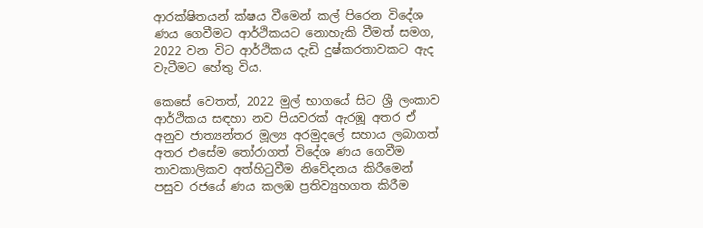ආරක්ෂිතයන් ක්ෂය වීමෙන් කල් පිරෙන විදේශ ණය ගෙවීමට ආර්ථිකයට නොහැකි වීමත් සමග, 2022 වන විට ආර්ථිකය දැඩි දුෂ්කරතාවකට ඇද වැටීමට හේතු විය.

කෙසේ වෙතත්, 2022 මුල් භාගයේ සිට ශ්‍රී ලංකාව ආර්ථිකය සඳහා නව පියවරක් ඇරඹූ අතර ඒ අනුව ජාත්‍යන්තර මූල්‍ය අරමුදලේ සහාය ලබාගත් අතර එසේම තෝරාගත් විදේශ ණය ගෙවීම තාවකාලිකව අත්හිටුවීම නිවේදනය කිරීමෙන් පසුව රජයේ ණය කලඹ ප්‍රතිව්‍යුහගත කිරීම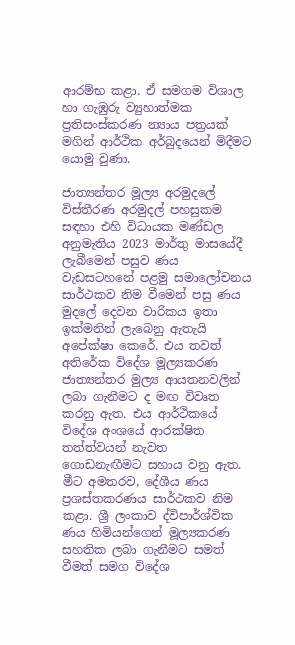ආරම්භ කළා. ඒ සමගම විශාල හා ගැඹුරු ව්‍යුහාත්මක ප්‍රතිසංස්කරණ න්‍යාය පත්‍රයක් මගින් ආර්ථික අර්බුදයෙන් මිදීමට යොමු වුණා.

ජාත්‍යන්තර මූල්‍ය අරමුදලේ විස්තීරණ අරමුදල් පහසුකම සඳහා එහි විධායක මණ්ඩල අනුමැතිය 2023 මාර්තු මාසයේදී ලැබීමෙන් පසුව ණය වැඩසටහනේ පළමු සමාලෝචනය සාර්ථකව නිම වීමෙන් පසු ණය මුදලේ දෙවන වාරිකය ඉතා ඉක්මනින් ලැබෙනු ඇතැයි අපේක්ෂා කෙරේ. එය තවත් අතිරේක විදේශ මූල්‍යකරණ ජාත්‍යන්තර මුල්‍ය ආයතනවලින් ලබා ගැනීමට ද මඟ විවෘත කරනු ඇත. එය ආර්ථිකයේ විදේශ අංශයේ ආරක්ෂිත තත්ත්වයන් නැවත ගොඩනැඟීමට සහාය වනු ඇත. මීට අමතරව, දේශීය ණය ප්‍රශස්තකරණය සාර්ථකව නිම කළා. ශ්‍රී ලංකාව ද්විපාර්ශ්වික ණය හිමියන්ගෙන් මූල්‍යකරණ සහතික ලබා ගැනීමට සමත් වීමත් සමග විදේශ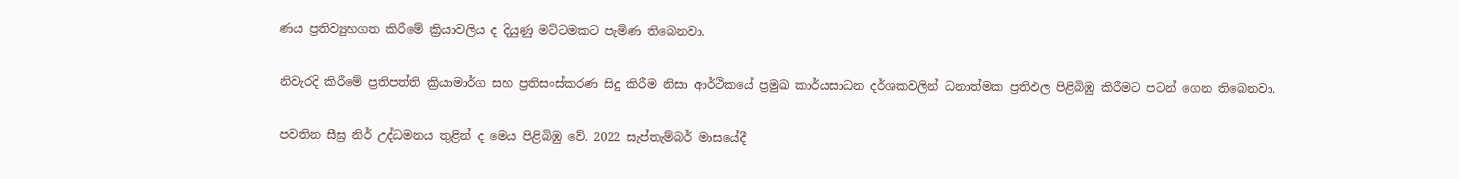ණය ප්‍රතිව්‍යුහගත කිරීමේ ක්‍රියාවලිය ද දියුණු මට්ටමකට පැමිණ තිබෙනවා.

නිවැරදි කිරීමේ ප්‍රතිපත්ති ක්‍රියාමාර්ග සහ ප්‍රතිසංස්කරණ සිදු කිරීම නිසා ආර්ථිකයේ ප්‍රමුඛ කාර්යසාධන දර්ශකවලින් ධනාත්මක ප්‍රතිඵල පිළිබිඹු කිරීමට පටන් ගෙන තිබෙනවා.

පවතින සීඝ්‍ර නිර් උද්ධමනය තුළින් ද මෙය පිළිබිඹු වේ. 2022 සැප්තැම්බර් මාසයේදී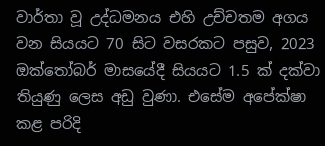වාර්තා වූ උද්ධමනය එහි උච්චතම අගය වන සියයට 70 සිට වසරකට පසුව, 2023 ඔක්තෝබර් මාසයේදී සියයට 1.5 ක් දක්වා තියුණු ලෙස අඩු වුණා. එසේම අපේක්ෂා කළ පරිදි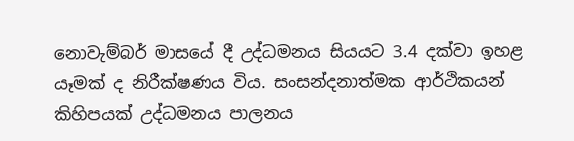නොවැම්බර් මාසයේ දී උද්ධමනය සියයට 3.4 දක්වා ඉහළ යෑමක් ද නිරීක්ෂණය විය. සංසන්දනාත්මක ආර්ථිකයන් කිහිපයක් උද්ධමනය පාලනය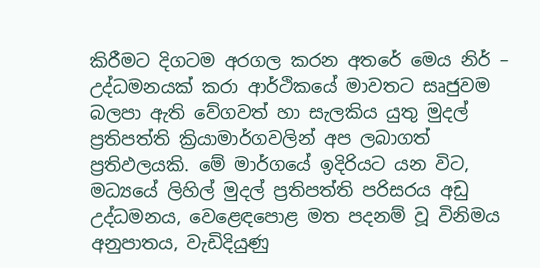කිරීමට දිගටම අරගල කරන අතරේ මෙය නිර් – උද්ධමනයක් කරා ආර්ථිකයේ මාවතට සෘජුවම බලපා ඇති වේගවත් හා සැලකිය යුතු මුදල් ප්‍රතිපත්ති ක්‍රියාමාර්ගවලින් අප ලබාගත් ප්‍රතිඵලයකි. මේ මාර්ගයේ ඉදිරියට යන විට, මධ්‍යයේ ලිහිල් මුදල් ප්‍රතිපත්ති පරිසරය අඩු උද්ධමනය, වෙළෙඳපොළ මත පදනම් වූ විනිමය අනුපාතය, වැඩිදියුණු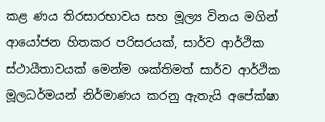කළ ණය තිරසාරභාවය සහ මූල්‍ය විනය මගින් ආයෝජන හිතකර පරිසරයක්, සාර්ව ආර්ථික ස්ථායීතාවයක් මෙන්ම ශක්තිමත් සාර්ව ආර්ථික මූලධර්මයන් නිර්මාණය කරනු ඇතැයි අපේක්ෂා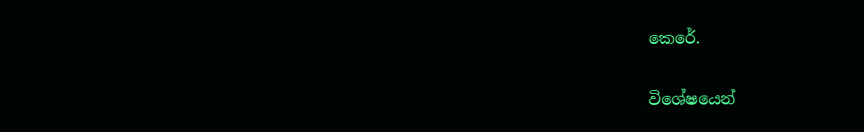කෙරේ.

විශේෂයෙන්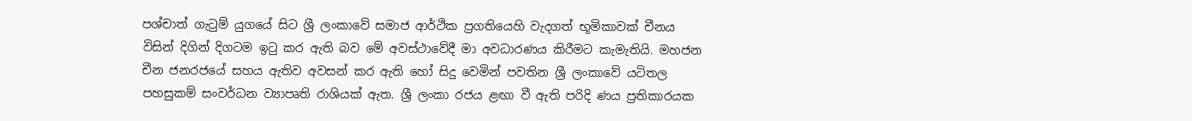පශ්චාත් ගැටුම් යුගයේ සිට ශ්‍රී ලංකාවේ සමාජ ආර්ථික ප්‍රගතියෙහි වැදගත් භූමිකාවක් චීනය විසින් දිගින් දිගටම ඉටු කර ඇති බව මේ අවස්ථාවේදී මා අවධාරණය කිරීමට කැමැතියි. මහජන චීන ජනරජයේ සහය ඇතිව අවසන් කර ඇති හෝ සිදු වෙමින් පවතින ශ්‍රී ලංකාවේ යටිතල පහසුකම් සංවර්ධන ව්‍යාපෘති රාශියක් ඇත. ශ්‍රී ලංකා රජය ළඟා වී ඇති පරිදි ණය ප්‍රතිකාරයක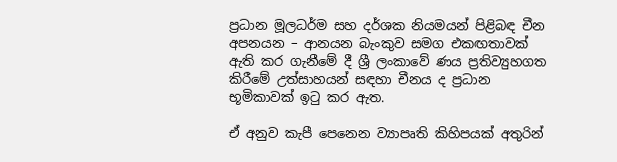ප්‍රධාන මූලධර්ම සහ දර්ශක නියමයන් පිළිබඳ චීන අපනයන – ආනයන බැංකුව සමග එකඟතාවක් ඇති කර ගැනීමේ දී ශ්‍රී ලංකාවේ ණය ප්‍රතිව්‍යුහගත කිරීමේ උත්සාහයන් සඳහා චීනය ද ප්‍රධාන භූමිකාවක් ඉටු කර ඇත.

ඒ අනුව කැපී පෙනෙන ව්‍යාපෘති කිහිපයක් අතුරින්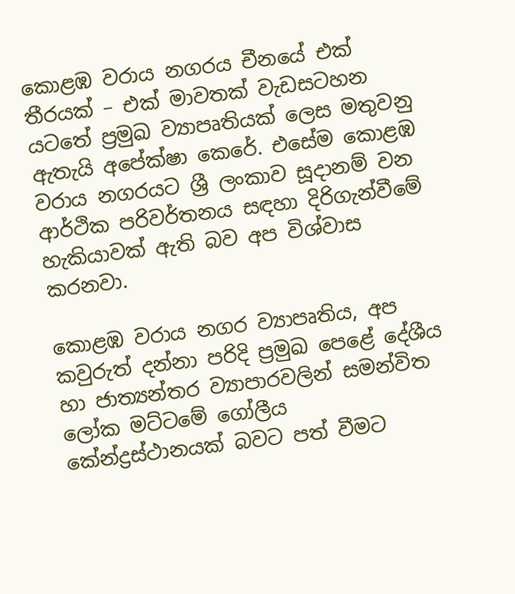කොළඹ වරාය නගරය චීනයේ එක් තීරයක් – එක් මාවතක් වැඩසටහන යටතේ ප්‍රමුඛ ව්‍යාපෘතියක් ලෙස මතුවනු ඇතැයි අපේක්ෂා කෙරේ. එසේම කොළඹ වරාය නගරයට ශ්‍රී ලංකාව සූදානම් වන ආර්ථික පරිවර්තනය සඳහා දිරිගැන්වීමේ හැකියාවක් ඇති බව අප විශ්වාස කරනවා.

කොළඹ වරාය නගර ව්‍යාපෘතිය, අප කවුරුත් දන්නා පරිදි ප්‍රමුඛ පෙළේ දේශීය හා ජාත්‍යන්තර ව්‍යාපාරවලින් සමන්විත ලෝක මට්ටමේ ගෝලීය කේන්ද්‍රස්ථානයක් බවට පත් වීමට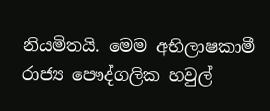නියමිතයි. මෙම අභිලාෂකාමී රාජ්‍ය පෞද්ගලික හවුල්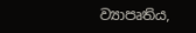ව්‍යාපෘතිය,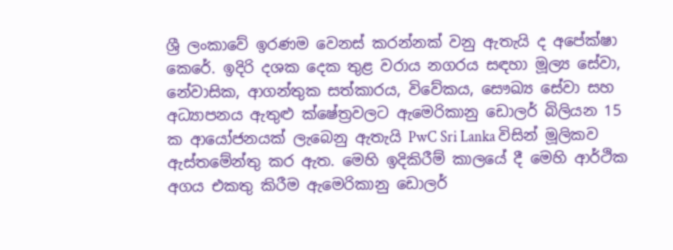ශ්‍රී ලංකාවේ ඉරණම වෙනස් කරන්නක් වනු ඇතැයි ද අපේක්ෂා කෙරේ. ඉදිරි දශක දෙක තුළ වරාය නගරය සඳහා මූල්‍ය සේවා, නේවාසික, ආගන්තුක සත්කාරය, විවේකය, සෞඛ්‍ය සේවා සහ අධ්‍යාපනය ඇතුළු ක්ෂේත්‍රවලට ඇමෙරිකානු ඩොලර් බිලියන 15 ක ආයෝජනයක් ලැබෙනු ඇතැයි PwC Sri Lanka විසින් මූලිකව ඇස්තමේන්තු කර ඇත. මෙහි ඉදිකිරීම් කාලයේ දී මෙහි ආර්ථික අගය එකතු කිරීම ඇමෙරිකානු ඩොලර්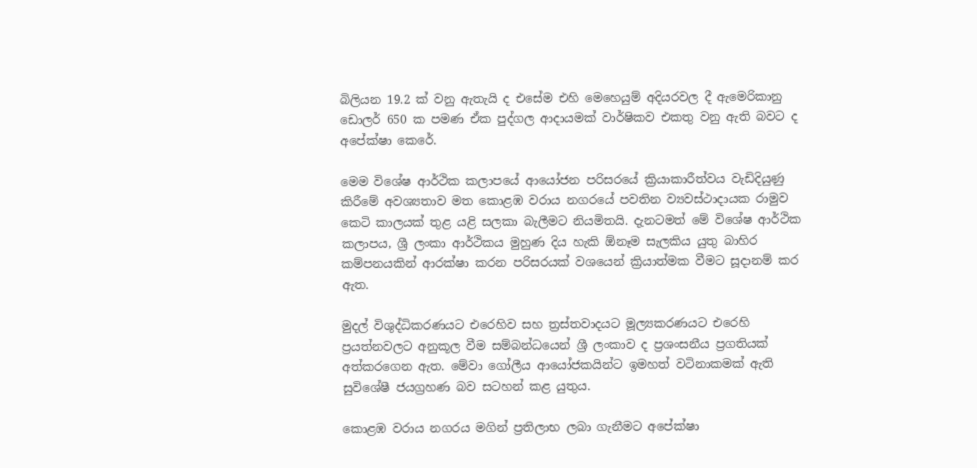බිලියන 19.2 ක් වනු ඇතැයි ද එසේම එහි මෙහෙයුම් අදියරවල දී ඇමෙරිකානු ඩොලර් 650 ක පමණ ඒක පුද්ගල ආදායමක් වාර්ෂිකව එකතු වනු ඇති බවට ද අපේක්ෂා කෙරේ.

මෙම විශේෂ ආර්ථික කලාපයේ ආයෝජන පරිසරයේ ක්‍රියාකාරීත්වය වැඩිදියුණු කිරීමේ අවශ්‍යතාව මත කොළඹ වරාය නගරයේ පවතින ව්‍යවස්ථාදායක රාමුව කෙටි කාලයක් තුළ යළි සලකා බැලීමට නියමිතයි. දැනටමත් මේ විශේෂ ආර්ථික කලාපය, ශ්‍රී ලංකා ආර්ථිකය මුහුණ දිය හැකි ඕනෑම සැලකිය යුතු බාහිර කම්පනයකින් ආරක්ෂා කරන පරිසරයක් වශයෙන් ක්‍රියාත්මක වීමට සූදානම් කර ඇත.

මුදල් විශුද්ධිකරණයට එරෙහිව සහ ත්‍රස්තවාදයට මූල්‍යකරණයට එරෙහි ප්‍රයත්නවලට අනුකූල වීම සම්බන්ධයෙන් ශ්‍රී ලංකාව ද ප්‍රශංසනීය ප්‍රගතියක් අත්කරගෙන ඇත. මේවා ගෝලීය ආයෝජකයින්ට ඉමහත් වටිනාකමක් ඇති සුවිශේෂී ජයග්‍රහණ බව සටහන් කළ යුතුය.

කොළඹ වරාය නගරය මගින් ප්‍රතිලාභ ලබා ගැනීමට අපේක්ෂා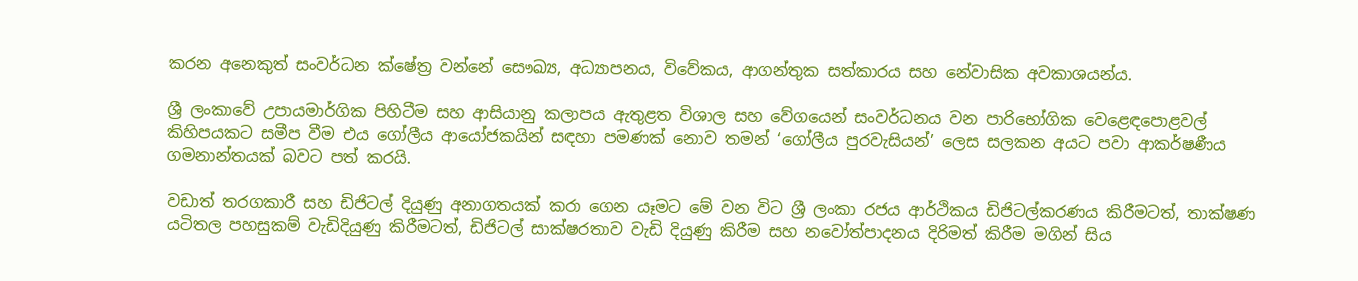කරන අනෙකුත් සංවර්ධන ක්ෂේත්‍ර වන්නේ සෞඛ්‍ය, අධ්‍යාපනය, විවේකය, ආගන්තුක සත්කාරය සහ නේවාසික අවකාශයන්ය.

ශ්‍රී ලංකාවේ උපායමාර්ගික පිහිටීම සහ ආසියානු කලාපය ඇතුළත විශාල සහ වේගයෙන් සංවර්ධනය වන පාරිභෝගික වෙළෙඳපොළවල් කිහිපයකට සමීප වීම එය ගෝලීය ආයෝජකයින් සඳහා පමණක් නොව තමන් ‘ගෝලීය පුරවැසියන්’ ලෙස සලකන අයට පවා ආකර්ෂණීය ගමනාන්තයක් බවට පත් කරයි.

වඩාත් තරගකාරී සහ ඩිජිටල් දියුණු අනාගතයක් කරා ගෙන යෑමට මේ වන විට ශ්‍රී ලංකා රජය ආර්ථිකය ඩිජිටල්කරණය කිරීමටත්, තාක්ෂණ යටිතල පහසුකම් වැඩිදියුණු කිරීමටත්, ඩිජිටල් සාක්ෂරතාව වැඩි දියුණු කිරීම සහ නවෝත්පාදනය දිරිමත් කිරීම මගින් සිය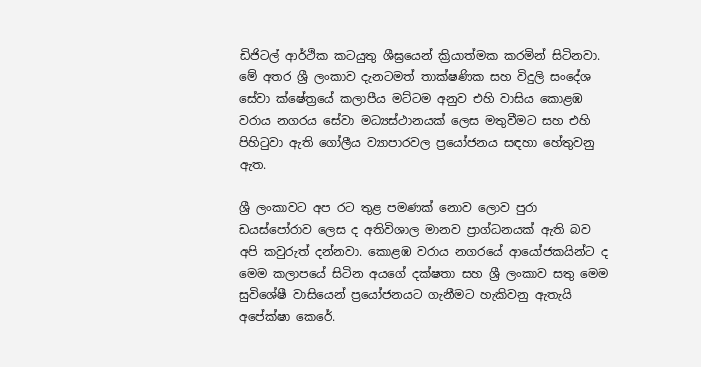ඩිජිටල් ආර්ථික කටයුතු ශීඝ්‍රයෙන් ක්‍රියාත්මක කරමින් සිටිනවා. මේ අතර ශ්‍රී ලංකාව දැනටමත් තාක්ෂණික සහ විදුලි සංදේශ සේවා ක්ෂේත්‍රයේ කලාපීය මට්ටම අනුව එහි වාසිය කොළඹ වරාය නගරය සේවා මධ්‍යස්ථානයක් ලෙස මතුවීමට සහ එහි පිහිටුවා ඇති ගෝලීය ව්‍යාපාරවල ප්‍රයෝජනය සඳහා හේතුවනු ඇත.

ශ්‍රී ලංකාවට අප රට තුළ පමණක් නොව ලොව පුරා ඩයස්පෝරාව ලෙස ද අතිවිශාල මානව ප්‍රාග්ධනයක් ඇති බව අපි කවුරුත් දන්නවා. කොළඹ වරාය නගරයේ ආයෝජකයින්ට ද මෙම කලාපයේ සිටින අයගේ දක්ෂතා සහ ශ්‍රී ලංකාව සතු මෙම සුවිශේෂී වාසියෙන් ප්‍රයෝජනයට ගැනීමට හැකිවනු ඇතැයි අපේක්ෂා කෙරේ.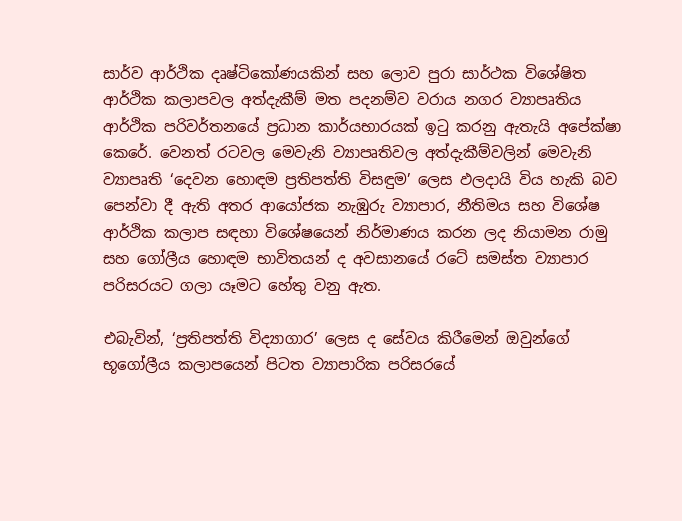සාර්ව ආර්ථික දෘෂ්ටිකෝණයකින් සහ ලොව පුරා සාර්ථක විශේෂිත ආර්ථික කලාපවල අත්දැකීම් මත පදනම්ව වරාය නගර ව්‍යාපෘතිය ආර්ථික පරිවර්තනයේ ප්‍රධාන කාර්යභාරයක් ඉටු කරනු ඇතැයි අපේක්ෂා කෙරේ. වෙනත් රටවල මෙවැනි ව්‍යාපෘතිවල අත්දැකීම්වලින් මෙවැනි ව්‍යාපෘති ‘දෙවන හොඳම ප්‍රතිපත්ති විසඳුම’ ලෙස ඵලදායි විය හැකි බව පෙන්වා දී ඇති අතර ආයෝජක නැඹුරු ව්‍යාපාර, නීතිමය සහ විශේෂ ආර්ථික කලාප සඳහා විශේෂයෙන් නිර්මාණය කරන ලද නියාමන රාමු සහ ගෝලීය හොඳම භාවිතයන් ද අවසානයේ රටේ සමස්ත ව්‍යාපාර පරිසරයට ගලා යෑමට හේතු වනු ඇත.

එබැවින්, ‘ප්‍රතිපත්ති විද්‍යාගාර’ ලෙස ද සේවය කිරීමෙන් ඔවුන්ගේ භූගෝලීය කලාපයෙන් පිටත ව්‍යාපාරික පරිසරයේ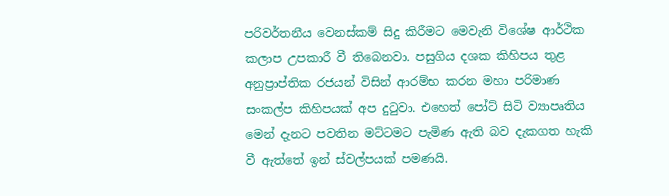පරිවර්තනීය වෙනස්කම් සිදු කිරීමට මෙවැනි විශේෂ ආර්ථික කලාප උපකාරී වී තිබෙනවා. පසුගිය දශක කිහිපය තුළ අනුප්‍රාප්තික රජයන් විසින් ආරම්භ කරන මහා පරිමාණ සංකල්ප කිහිපයක් අප දුටුවා. එහෙත් පෝට් සිටි ව්‍යාපෘතිය මෙන් දැනට පවතින මට්ටමට පැමිණ ඇති බව දැකගත හැකි වී ඇත්තේ ඉන් ස්වල්පයක් පමණයි.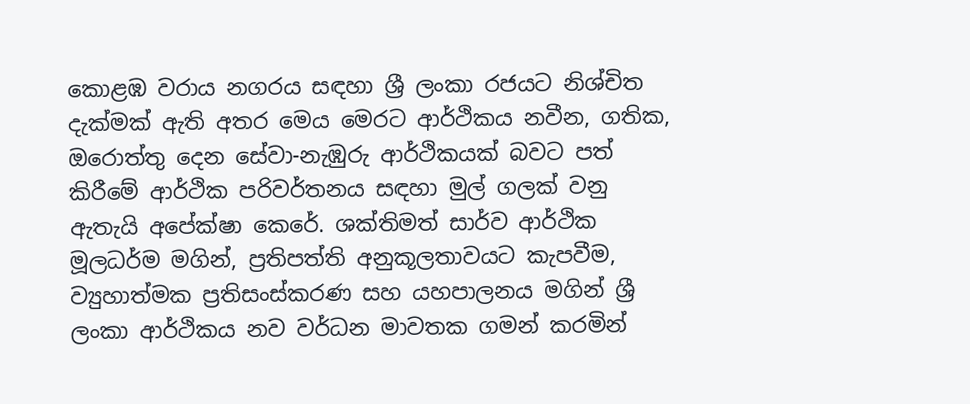කොළඹ වරාය නගරය සඳහා ශ්‍රී ලංකා රජයට නිශ්චිත දැක්මක් ඇති අතර මෙය මෙරට ආර්ථිකය නවීන, ගතික, ඔරොත්තු දෙන සේවා-නැඹුරු ආර්ථිකයක් බවට පත් කිරීමේ ආර්ථික පරිවර්තනය සඳහා මුල් ගලක් වනු ඇතැයි අපේක්ෂා කෙරේ. ශක්තිමත් සාර්ව ආර්ථික මූලධර්ම මගින්, ප්‍රතිපත්ති අනුකූලතාවයට කැපවීම, ව්‍යුහාත්මක ප්‍රතිසංස්කරණ සහ යහපාලනය මගින් ශ්‍රී ලංකා ආර්ථිකය නව වර්ධන මාවතක ගමන් කරමින්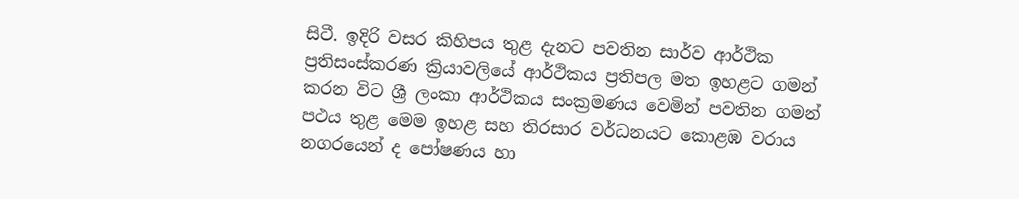සිටී. ඉදිරි වසර කිහිපය තුළ දැනට පවතින සාර්ව ආර්ථික ප්‍රතිසංස්කරණ ක්‍රියාවලියේ ආර්ථිකය ප්‍රතිපල මත ඉහළට ගමන් කරන විට ශ්‍රී ලංකා ආර්ථිකය සංක්‍රමණය වෙමින් පවතින ගමන් පථය තුළ මෙම ඉහළ සහ තිරසාර වර්ධනයට කොළඹ වරාය නගරයෙන් ද පෝෂණය හා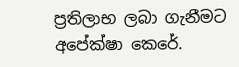ප්‍රතිලාභ ලබා ගැනීමට අපේක්ෂා කෙරේ.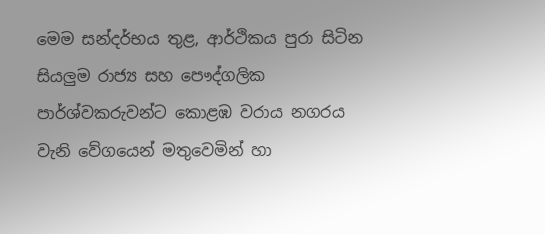මෙම සන්දර්භය තුළ, ආර්ථිකය පුරා සිටින සියලුම රාජ්‍ය සහ පෞද්ගලික පාර්ශ්වකරුවන්ට කොළඹ වරාය නගරය වැනි වේගයෙන් මතුවෙමින් හා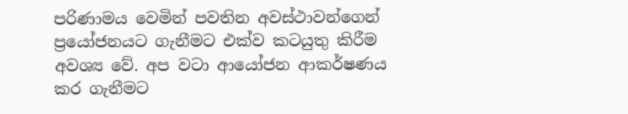පරිණාමය වෙමින් පවතින අවස්ථාවන්ගෙන් ප්‍රයෝජනයට ගැනීමට එක්ව කටයුතු කිරීම අවශ්‍ය වේ. අප වටා ආයෝජන ආකර්ෂණය කර ගැනීමට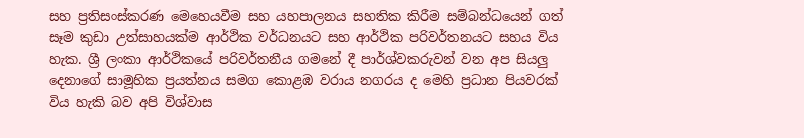සහ ප්‍රතිසංස්කරණ මෙහෙයවීම සහ යහපාලනය සහතික කිරීම සම්බන්ධයෙන් ගත් සෑම කුඩා උත්සාහයක්ම ආර්ථික වර්ධනයට සහ ආර්ථික පරිවර්තනයට සහය විය හැක. ශ්‍රී ලංකා ආර්ථිකයේ පරිවර්තනීය ගමනේ දී පාර්ශ්වකරුවන් වන අප සියලු දෙනාගේ සාමූහික ප්‍රයත්නය සමග කොළඹ වරාය නගරය ද මෙහි ප්‍රධාන පියවරක් විය හැකි බව අපි විශ්වාස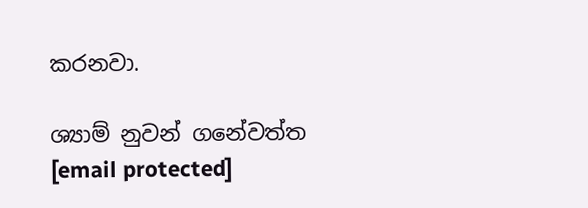කරනවා.

ශ්‍යාම් නුවන් ගනේවත්ත
[email protected]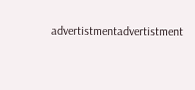advertistmentadvertistment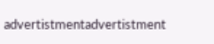advertistmentadvertistment